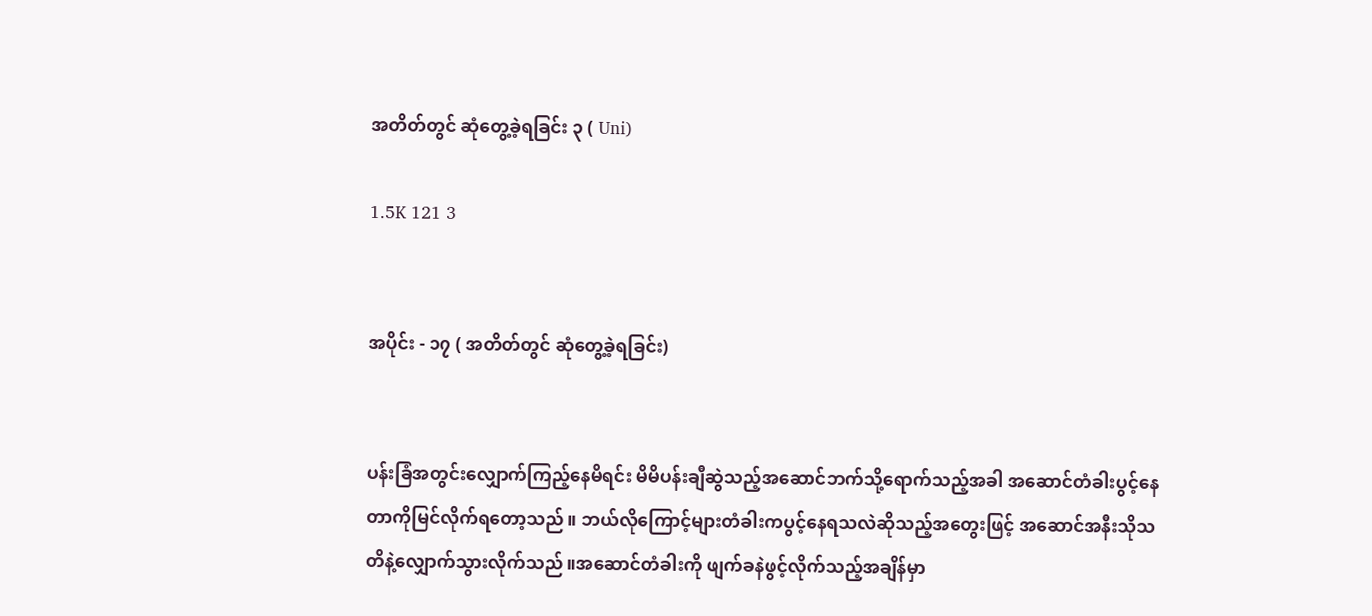အတိတ်တွင် ဆုံတွေ့ခဲ့ရခြင်း ၃ ( Uni)

1.5K 121 3


အပိုင်း - ၁၇ ( အတိတ်တွင် ဆုံတွေ့ခဲ့ရခြင်း)


ပန်းခြံအတွင်းလျှောက်ကြည့်နေမိရင်း မိမိပန်းချီဆွဲသည့်အဆောင်ဘက်သို့ရောက်သည့်အခါ အဆောင်တံခါးပွင့်နေတာကိုမြင်လိုက်ရတော့သည်။ ဘယ်လိုကြောင့်များတံခါးကပွင့်နေရသလဲဆိုသည့်အတွေးဖြင့် အဆောင်အနီးသိုသတိနဲ့လျှောက်သွားလိုက်သည်။အဆောင်တံခါးကို ဖျက်ခနဲဖွင့်လိုက်သည့်အချိန်မှာ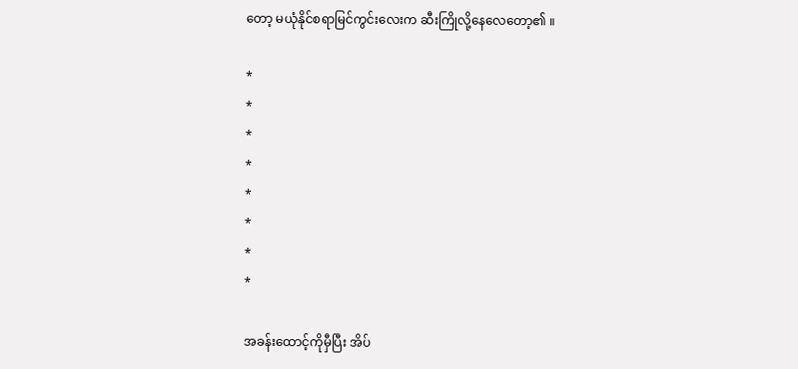တော့ မယုံနိုင်စရာမြင်ကွင်းလေးက ဆီးကြိုလို့နေလေတော့၏ ။

*
*
*
*
*
*
*
*

အခန်းထောင့်ကိုမှီပြီး အိပ်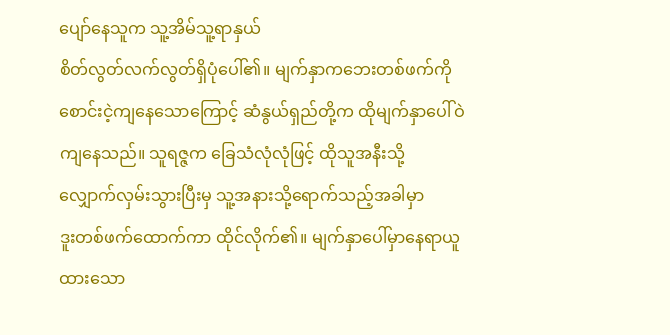ပျော်နေသူက သူ့အိမ်သူ့ရာနှယ်
စိတ်လွတ်လက်လွတ်ရှိပုံပေါ်၏။ မျက်နှာကဘေးတစ်ဖက်ကိုစောင်းငဲ့ကျနေသောကြောင့် ဆံနွယ်ရှည်တို့က ထိုမျက်နှာပေါ်ဝဲကျနေသည်။ သူရဇ္ဇက ခြေသံလုံလုံဖြင့် ထိုသူအနီးသို့
လျှောက်လှမ်းသွားပြီးမှ သူ့အနားသို့ရောက်သည့်အခါမှာ
ဒူးတစ်ဖက်ထောက်ကာ ထိုင်လိုက်၏။ မျက်နှာပေါ်မှာနေရာယူထားသော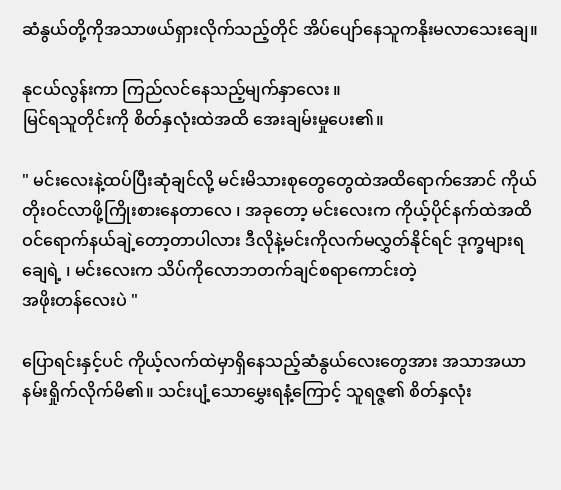ဆံနွယ်တို့ကိုအသာဖယ်ရှားလိုက်သည့်တိုင် အိပ်ပျော်နေသူကနိုးမလာသေးချေ။

နုငယ်လွန်းကာ ကြည်လင်နေသည့်မျက်နှာလေး ။
မြင်ရသူတိုင်းကို စိတ်နှလုံးထဲအထိ အေးချမ်းမှုပေး၏။

" မင်းလေးနဲ့ထပ်ပြီးဆုံချင်လို့ မင်းမိသားစုတွေတွေထဲအထိရောက်အောင် ကိုယ်တိုးဝင်လာဖို့ကြိုးစားနေတာလေ ၊ အခုတော့ မင်းလေးက ကိုယ့်ပိုင်နက်ထဲအထိ ဝင်ရောက်နယ်ချဲ့တော့တာပါလား ဒီလိုနဲ့မင်းကိုလက်မလွှတ်နိုင်ရင် ဒုက္ခများရချေရဲ့ ၊ မင်းလေးက သိပ်ကိုလောဘတက်ချင်စရာကောင်းတဲ့
အဖိုးတန်လေးပဲ "

ပြောရင်းနှင့်ပင် ကိုယ့်လက်ထဲမှာရှိနေသည့်ဆံနွယ်လေးတွေအား အသာအယာနမ်းရှိုက်လိုက်မိ၏။ သင်းပျံ့သောမွှေးရနံ့ကြောင့် သူရဇ္ဇ၏ စိတ်နှလုံး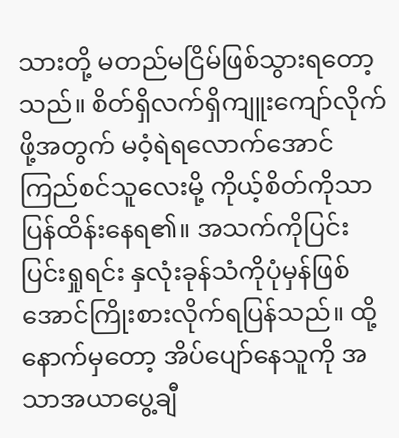သားတို့ မတည်မငြိမ်ဖြစ်သွားရတော့သည်။ စိတ်ရှိလက်ရှိကျူးကျော်လိုက်ဖို့အတွက် မဝံ့ရဲရလောက်အောင် ကြည်စင်သူလေးမို့ ကိုယ့်စိတ်ကိုသာပြန်ထိန်းနေရ၏။ အသက်ကိုပြင်းပြင်းရှုရင်း နှလုံးခုန်သံကိုပုံမှန်ဖြစ်
အောင်ကြိုးစားလိုက်ရပြန်သည်။ ထို့နောက်မှတော့ အိပ်ပျော်နေသူကို အသာအယာပွေ့ချီ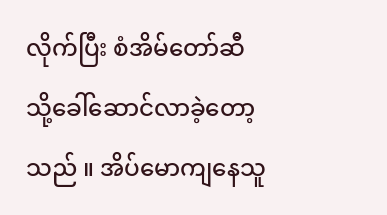လိုက်ပြီး စံအိမ်တော်ဆီသို့ခေါ်ဆောင်လာခဲ့တော့သည် ။ အိပ်မောကျနေသူ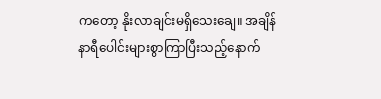ကတော့ နိုးလာချင်းမရှိသေးချေ။ အချိန်နာရီပေါင်းများစွာကြာပြီးသည့်နောက်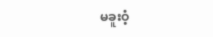မခူးဝံ့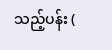သည့်ပန်း (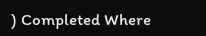) Completed Where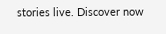stories live. Discover now